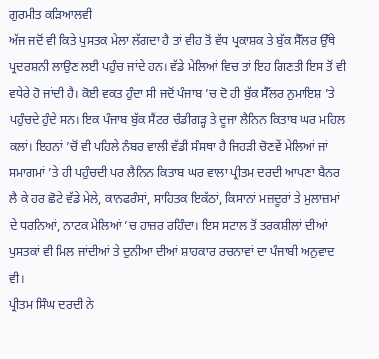ਗੁਰਮੀਤ ਕੜਿਆਲਵੀ
ਅੱਜ ਜਦੋਂ ਵੀ ਕਿਤੇ ਪੁਸਤਕ ਮੇਲਾ ਲੱਗਦਾ ਹੈ ਤਾਂ ਵੀਹ ਤੋਂ ਵੱਧ ਪ੍ਰਕਾਸ਼ਕ ਤੇ ਬੁੱਕ ਸੈੱਲਰ ਉੱਥੇ ਪ੍ਰਦਰਸ਼ਨੀ ਲਾਉਣ ਲਈ ਪਹੁੰਚ ਜਾਂਦੇ ਹਨ। ਵੱਡੇ ਮੇਲਿਆਂ ਵਿਚ ਤਾਂ ਇਹ ਗਿਣਤੀ ਇਸ ਤੋਂ ਵੀ ਵਧੇਰੇ ਹੋ ਜਾਂਦੀ ਹੈ। ਕੋਈ ਵਕਤ ਹੁੰਦਾ ਸੀ ਜਦੋਂ ਪੰਜਾਬ ’ਚ ਦੋ ਹੀ ਬੁੱਕ ਸੈੱਲਰ ਨੁਮਾਇਸ਼ ’ਤੇ ਪਹੁੰਚਦੇ ਹੁੰਦੇ ਸਨ। ਇਕ ਪੰਜਾਬ ਬੁੱਕ ਸੈਂਟਰ ਚੰਡੀਗੜ੍ਹ ਤੇ ਦੂਜਾ ਲੈਨਿਨ ਕਿਤਾਬ ਘਰ ਮਹਿਲ ਕਲਾਂ। ਇਹਨਾਂ ’ਚੋਂ ਵੀ ਪਹਿਲੇ ਨੰਬਰ ਵਾਲੀ ਵੱਡੀ ਸੰਸਥਾ ਹੈ ਜਿਹੜੀ ਚੋਣਵੇਂ ਮੇਲਿਆਂ ਜਾਂ ਸਮਾਗਮਾਂ ’ਤੇ ਹੀ ਪਹੁੰਚਦੀ ਪਰ ਲੈਨਿਨ ਕਿਤਾਬ ਘਰ ਵਾਲਾ ਪ੍ਰੀਤਮ ਦਰਦੀ ਆਪਣਾ ਬੈਨਰ ਲੈ ਕੇ ਹਰ ਛੋਟੇ ਵੱਡੇ ਮੇਲੇ, ਕਾਨਫਰੰਸਾਂ, ਸਾਹਿਤਕ ਇਕੱਠਾਂ, ਕਿਸਾਨਾਂ ਮਜ਼ਦੂਰਾਂ ਤੇ ਮੁਲਾਜ਼ਮਾਂ ਦੇ ਧਰਨਿਆਂ, ਨਾਟਕ ਮੇਲਿਆਂ ’ਚ ਹਾਜ਼ਰ ਰਹਿੰਦਾ। ਇਸ ਸਟਾਲ ਤੋਂ ਤਰਕਸ਼ੀਲਾਂ ਦੀਆਂ ਪੁਸਤਕਾਂ ਵੀ ਮਿਲ ਜਾਂਦੀਆਂ ਤੇ ਦੁਨੀਆ ਦੀਆਂ ਸ਼ਾਹਕਾਰ ਰਚਨਾਵਾਂ ਦਾ ਪੰਜਾਬੀ ਅਨੁਵਾਦ ਵੀ।
ਪ੍ਰੀਤਮ ਸਿੰਘ ਦਰਦੀ ਨੇ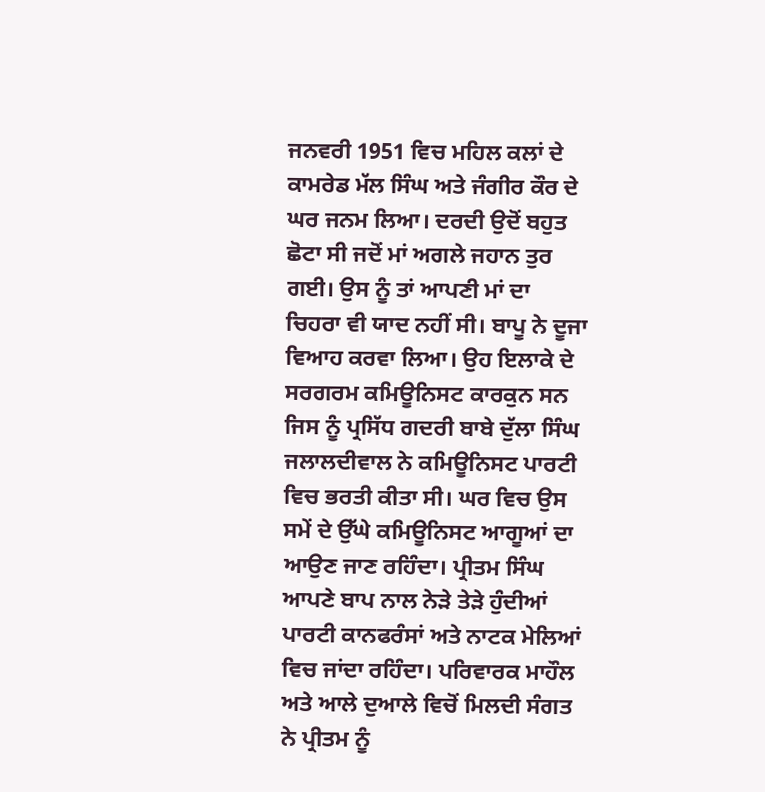ਜਨਵਰੀ 1951 ਵਿਚ ਮਹਿਲ ਕਲਾਂ ਦੇ ਕਾਮਰੇਡ ਮੱਲ ਸਿੰਘ ਅਤੇ ਜੰਗੀਰ ਕੌਰ ਦੇ ਘਰ ਜਨਮ ਲਿਆ। ਦਰਦੀ ਉਦੋਂ ਬਹੁਤ ਛੋਟਾ ਸੀ ਜਦੋਂ ਮਾਂ ਅਗਲੇ ਜਹਾਨ ਤੁਰ ਗਈ। ਉਸ ਨੂੰ ਤਾਂ ਆਪਣੀ ਮਾਂ ਦਾ ਚਿਹਰਾ ਵੀ ਯਾਦ ਨਹੀਂ ਸੀ। ਬਾਪੂ ਨੇ ਦੂਜਾ ਵਿਆਹ ਕਰਵਾ ਲਿਆ। ਉਹ ਇਲਾਕੇ ਦੇ ਸਰਗਰਮ ਕਮਿਊਨਿਸਟ ਕਾਰਕੁਨ ਸਨ ਜਿਸ ਨੂੰ ਪ੍ਰਸਿੱਧ ਗਦਰੀ ਬਾਬੇ ਦੁੱਲਾ ਸਿੰਘ ਜਲਾਲਦੀਵਾਲ ਨੇ ਕਮਿਊਨਿਸਟ ਪਾਰਟੀ ਵਿਚ ਭਰਤੀ ਕੀਤਾ ਸੀ। ਘਰ ਵਿਚ ਉਸ ਸਮੇਂ ਦੇ ਉੱਘੇ ਕਮਿਊਨਿਸਟ ਆਗੂਆਂ ਦਾ ਆਉਣ ਜਾਣ ਰਹਿੰਦਾ। ਪ੍ਰੀਤਮ ਸਿੰਘ ਆਪਣੇ ਬਾਪ ਨਾਲ ਨੇੜੇ ਤੇੜੇ ਹੁੰਦੀਆਂ ਪਾਰਟੀ ਕਾਨਫਰੰਸਾਂ ਅਤੇ ਨਾਟਕ ਮੇਲਿਆਂ ਵਿਚ ਜਾਂਦਾ ਰਹਿੰਦਾ। ਪਰਿਵਾਰਕ ਮਾਹੌਲ ਅਤੇ ਆਲੇ ਦੁਆਲੇ ਵਿਚੋਂ ਮਿਲਦੀ ਸੰਗਤ ਨੇ ਪ੍ਰੀਤਮ ਨੂੰ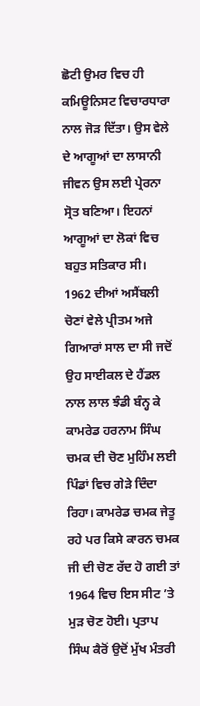ਛੋਟੀ ਉਮਰ ਵਿਚ ਹੀ ਕਮਿਊਨਿਸਟ ਵਿਚਾਰਧਾਰਾ ਨਾਲ ਜੋੜ ਦਿੱਤਾ। ਉਸ ਵੇਲੇ ਦੇ ਆਗੂਆਂ ਦਾ ਲਾਸਾਨੀ ਜੀਵਨ ਉਸ ਲਈ ਪ੍ਰੇਰਨਾ ਸ੍ਰੋਤ ਬਣਿਆ। ਇਹਨਾਂ ਆਗੂਆਂ ਦਾ ਲੋਕਾਂ ਵਿਚ ਬਹੁਤ ਸਤਿਕਾਰ ਸੀ।
1962 ਦੀਆਂ ਅਸੈਂਬਲੀ ਚੋਣਾਂ ਵੇਲੇ ਪ੍ਰੀਤਮ ਅਜੇ ਗਿਆਰਾਂ ਸਾਲ ਦਾ ਸੀ ਜਦੋਂ ਉਹ ਸਾਈਕਲ ਦੇ ਹੈਂਡਲ ਨਾਲ ਲਾਲ ਝੰਡੀ ਬੰਨ੍ਹ ਕੇ ਕਾਮਰੇਡ ਹਰਨਾਮ ਸਿੰਘ ਚਮਕ ਦੀ ਚੋਣ ਮੁਹਿੰਮ ਲਈ ਪਿੰਡਾਂ ਵਿਚ ਗੇੜੇ ਦਿੰਦਾ ਰਿਹਾ। ਕਾਮਰੇਡ ਚਮਕ ਜੇਤੂ ਰਹੇ ਪਰ ਕਿਸੇ ਕਾਰਨ ਚਮਕ ਜੀ ਦੀ ਚੋਣ ਰੱਦ ਹੋ ਗਈ ਤਾਂ 1964 ਵਿਚ ਇਸ ਸੀਟ ’ਤੇ ਮੁੜ ਚੋਣ ਹੋਈ। ਪ੍ਰਤਾਪ ਸਿੰਘ ਕੈਰੋਂ ਉਦੋਂ ਮੁੱਖ ਮੰਤਰੀ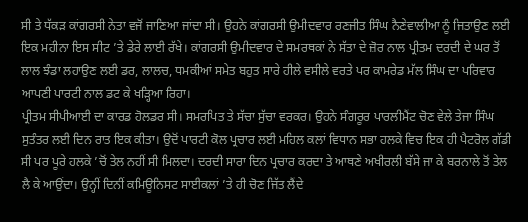ਸੀ ਤੇ ਧੱਕੜ ਕਾਂਗਰਸੀ ਨੇਤਾ ਵਜੋਂ ਜਾਣਿਆ ਜਾਂਦਾ ਸੀ। ਉਹਨੇ ਕਾਂਗਰਸੀ ਉਮੀਦਵਾਰ ਰਣਜੀਤ ਸਿੰਘ ਨੈਣੇਵਾਲੀਆ ਨੂੰ ਜਿਤਾਉਣ ਲਈ ਇਕ ਮਹੀਨਾ ਇਸ ਸੀਟ ’ਤੇ ਡੇਰੇ ਲਾਈ ਰੱਖੇ। ਕਾਂਗਰਸੀ ਉਮੀਦਵਾਰ ਦੇ ਸਮਰਥਕਾਂ ਨੇ ਸੱਤਾ ਦੇ ਜ਼ੋਰ ਨਾਲ ਪ੍ਰੀਤਮ ਦਰਦੀ ਦੇ ਘਰ ਤੋਂ ਲਾਲ ਝੰਡਾ ਲਹਾਉਣ ਲਈ ਡਰ, ਲਾਲਚ, ਧਮਕੀਆਂ ਸਮੇਤ ਬਹੁਤ ਸਾਰੇ ਹੀਲੇ ਵਸੀਲੇ ਵਰਤੇ ਪਰ ਕਾਮਰੇਡ ਮੱਲ ਸਿੰਘ ਦਾ ਪਰਿਵਾਰ ਆਪਣੀ ਪਾਰਟੀ ਨਾਲ ਡਟ ਕੇ ਖੜ੍ਹਿਆ ਰਿਹਾ।
ਪ੍ਰੀਤਮ ਸੀਪੀਆਈ ਦਾ ਕਾਰਡ ਹੋਲਡਰ ਸੀ। ਸਮਰਪਿਤ ਤੇ ਸੱਚਾ ਸੁੱਚਾ ਵਰਕਰ। ਉਹਨੇ ਸੰਗਰੂਰ ਪਾਰਲੀਮੈਂਟ ਚੋਣ ਵੇਲੇ ਤੇਜਾ ਸਿੰਘ ਸੁਤੰਤਰ ਲਈ ਦਿਨ ਰਾਤ ਇਕ ਕੀਤਾ। ਉਦੋਂ ਪਾਰਟੀ ਕੋਲ ਪ੍ਰਚਾਰ ਲਈ ਮਹਿਲ ਕਲਾਂ ਵਿਧਾਨ ਸਭਾ ਹਲਕੇ ਵਿਚ ਇਕ ਹੀ ਪੈਟਰੋਲ ਗੱਡੀ ਸੀ ਪਰ ਪੂਰੇ ਹਲਕੇ ’ਚੋਂ ਤੇਲ ਨਹੀਂ ਸੀ ਮਿਲਦਾ। ਦਰਦੀ ਸਾਰਾ ਦਿਨ ਪ੍ਰਚਾਰ ਕਰਦਾ ਤੇ ਆਥਣੇ ਅਖੀਰਲੀ ਬੱਸੇ ਜਾ ਕੇ ਬਰਨਾਲੇ ਤੋਂ ਤੇਲ ਲੈ ਕੇ ਆਉਂਦਾ। ਉਨ੍ਹੀਂ ਦਿਨੀਂ ਕਮਿਊਨਿਸਟ ਸਾਈਕਲਾਂ ’ਤੇ ਹੀ ਚੋਣ ਜਿੱਤ ਲੈਂਦੇ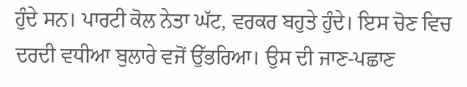ਹੁੰਦੇ ਸਨ। ਪਾਰਟੀ ਕੋਲ ਨੇਤਾ ਘੱਟ, ਵਰਕਰ ਬਹੁਤੇ ਹੁੰਦੇ। ਇਸ ਚੋਣ ਵਿਚ ਦਰਦੀ ਵਧੀਆ ਬੁਲਾਰੇ ਵਜੋਂ ਉੱਭਰਿਆ। ਉਸ ਦੀ ਜਾਣ-ਪਛਾਣ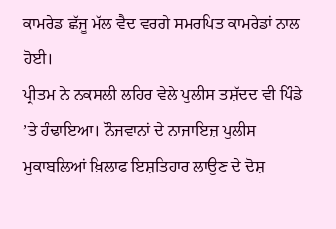ਕਾਮਰੇਡ ਛੱਜੂ ਮੱਲ ਵੈਦ ਵਰਗੇ ਸਮਰਪਿਤ ਕਾਮਰੇਡਾਂ ਨਾਲ ਹੋਈ।
ਪ੍ਰੀਤਮ ਨੇ ਨਕਸਲੀ ਲਹਿਰ ਵੇਲੇ ਪੁਲੀਸ ਤਸ਼ੱਦਦ ਵੀ ਪਿੰਡੇ ’ਤੇ ਹੰਢਾਇਆ। ਨੌਜਵਾਨਾਂ ਦੇ ਨਾਜਾਇਜ਼ ਪੁਲੀਸ ਮੁਕਾਬਲਿਆਂ ਖ਼ਿਲਾਫ ਇਸ਼ਤਿਹਾਰ ਲਾਉਣ ਦੇ ਦੋਸ਼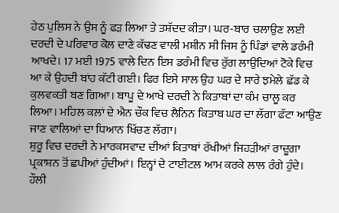ਹੇਠ ਪੁਲਿਸ ਨੇ ਉਸ ਨੂੰ ਫੜ ਲਿਆ ਤੇ ਤਸ਼ੱਦਦ ਕੀਤਾ। ਘਰ-ਬਾਰ ਚਲਾਉਣ ਲਈ ਦਰਦੀ ਦੇ ਪਰਿਵਾਰ ਕੋਲ ਦਾਣੇ ਕੱਢਣ ਵਾਲੀ ਮਸ਼ੀਨ ਸੀ ਜਿਸ ਨੂੰ ਪਿੰਡਾਂ ਵਾਲੇ ਡਰੰਮੀ ਆਖਦੇ। 17 ਮਈ 1975 ਵਾਲੇ ਦਿਨ ਇਸ ਡਰੰਮੀ ਵਿਚ ਰੁੱਗ ਲਾਉਂਦਿਆਂ ਟੋਕੇ ਵਿਚ ਆ ਕੇ ਉਹਦੀ ਬਾਂਹ ਕੱਟੀ ਗਈ। ਫਿਰ ਇਸੇ ਸਾਲ ਉਹ ਘਰ ਦੇ ਸਾਰੇ ਝਮੇਲੇ ਛੱਡ ਕੇ ਕੁਲਵਕਤੀ ਬਣ ਗਿਆ। ਬਾਪੂ ਦੇ ਆਖੇ ਦਰਦੀ ਨੇ ਕਿਤਾਬਾਂ ਦਾ ਕੰਮ ਚਾਲੂ ਕਰ ਲਿਆ। ਮਹਿਲ ਕਲਾਂ ਦੇ ਐਨ ਚੌਕ ਵਿਚ ਲੈਨਿਨ ਕਿਤਾਬ ਘਰ ਦਾ ਲੱਗਾ ਫੱਟਾ ਆਉਣ ਜਾਣ ਵਾਲਿਆਂ ਦਾ ਧਿਆਨ ਖਿੱਚਣ ਲੱਗਾ।
ਸ਼ੁਰੂ ਵਿਚ ਦਰਦੀ ਨੇ ਮਾਰਕਸਵਾਦ ਦੀਆਂ ਕਿਤਾਬਾਂ ਰੱਖੀਆਂ ਜਿਹੜੀਆਂ ਰਾਦੂਗਾ ਪ੍ਰਕਾਸ਼ਨ ਤੋਂ ਛਪੀਆਂ ਹੁੰਦੀਆਂ। ਇਨ੍ਹਾਂ ਦੇ ਟਾਈਟਲ ਆਮ ਕਰਕੇ ਲਾਲ ਰੰਗੇ ਹੁੰਦੇ। ਹੌਲੀ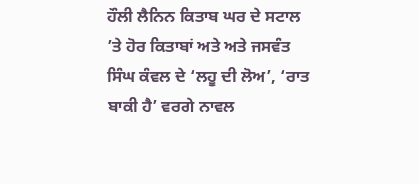ਹੌਲੀ ਲੈਨਿਨ ਕਿਤਾਬ ਘਰ ਦੇ ਸਟਾਲ ’ਤੇ ਹੋਰ ਕਿਤਾਬਾਂ ਅਤੇ ਅਤੇ ਜਸਵੰਤ ਸਿੰਘ ਕੰਵਲ ਦੇ ‘ਲਹੂ ਦੀ ਲੋਅ’, ‘ਰਾਤ ਬਾਕੀ ਹੈ’ ਵਰਗੇ ਨਾਵਲ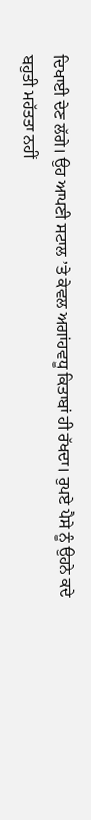ਦਿਖਾਈ ਦੇਣ ਲੱਗੇ। ਉਹ ਆਪਣੀ ਸਟਾਲ ’ਤੇ ਕੇਵਲ ਅਗਾਂਹਵਧੂ ਕਿਤਾਬਾਂ ਹੀ ਰੱਖਦਾ। ਰੁਪਏ ਪੈਸੇ ਨੂੰ ਉਹਨੇ ਕਦੇ ਬਹੁਤੀ ਮਹੱਤਤਾ ਨਹੀਂ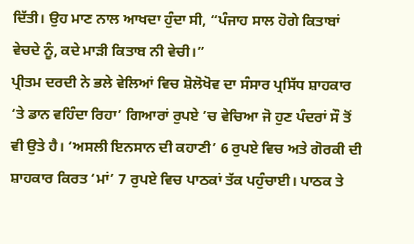ਦਿੱਤੀ। ਉਹ ਮਾਣ ਨਾਲ ਆਖਦਾ ਹੁੰਦਾ ਸੀ, “ਪੰਜਾਹ ਸਾਲ ਹੋਗੇ ਕਿਤਾਬਾਂ ਵੇਚਦੇ ਨੂੰ, ਕਦੇ ਮਾੜੀ ਕਿਤਾਬ ਨੀ ਵੇਚੀ।”
ਪ੍ਰੀਤਮ ਦਰਦੀ ਨੇ ਭਲੇ ਵੇਲਿਆਂ ਵਿਚ ਸ਼ੋਲੋਖੋਵ ਦਾ ਸੰਸਾਰ ਪ੍ਰਸਿੱਧ ਸ਼ਾਹਕਾਰ ‘ਤੇ ਡਾਨ ਵਹਿੰਦਾ ਰਿਹਾ’ ਗਿਆਰਾਂ ਰੁਪਏ ’ਚ ਵੇਚਿਆ ਜੋ ਹੁਣ ਪੰਦਰਾਂ ਸੌ ਤੋਂ ਵੀ ਉਤੇ ਹੈ। ‘ਅਸਲੀ ਇਨਸਾਨ ਦੀ ਕਹਾਣੀ’ 6 ਰੁਪਏ ਵਿਚ ਅਤੇ ਗੋਰਕੀ ਦੀ ਸ਼ਾਹਕਾਰ ਕਿਰਤ ‘ਮਾਂ’ 7 ਰੁਪਏ ਵਿਚ ਪਾਠਕਾਂ ਤੱਕ ਪਹੁੰਚਾਈ। ਪਾਠਕ ਤੇ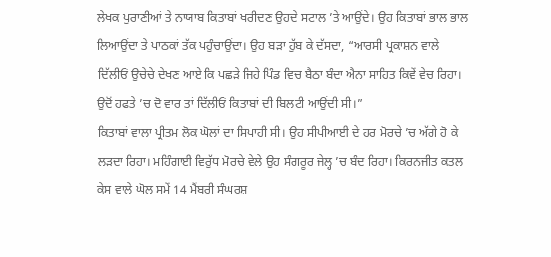ਲੇਖਕ ਪੁਰਾਣੀਆਂ ਤੇ ਨਾਯਾਬ ਕਿਤਾਬਾਂ ਖਰੀਦਣ ਉਹਦੇ ਸਟਾਲ ’ਤੇ ਆਉਂਦੇ। ਉਹ ਕਿਤਾਬਾਂ ਭਾਲ ਭਾਲ ਲਿਆਉਂਦਾ ਤੇ ਪਾਠਕਾਂ ਤੱਕ ਪਹੁੰਚਾਉਂਦਾ। ਉਹ ਬੜਾ ਹੁੱਬ ਕੇ ਦੱਸਦਾ, “ਆਰਸੀ ਪ੍ਰਕਾਸ਼ਨ ਵਾਲੇ ਦਿੱਲੀਓਂ ਉਚੇਚੇ ਦੇਖਣ ਆਏ ਕਿ ਪਛੜੇ ਜਿਹੇ ਪਿੰਡ ਵਿਚ ਬੈਠਾ ਬੰਦਾ ਐਨਾ ਸਾਹਿਤ ਕਿਵੇਂ ਵੇਚ ਰਿਹਾ। ਉਦੋਂ ਹਫਤੇ ’ਚ ਦੋ ਵਾਰ ਤਾਂ ਦਿੱਲੀਓਂ ਕਿਤਾਬਾਂ ਦੀ ਬਿਲਟੀ ਆਉਂਦੀ ਸੀ।”
ਕਿਤਾਬਾਂ ਵਾਲਾ ਪ੍ਰੀਤਮ ਲੋਕ ਘੋਲਾਂ ਦਾ ਸਿਪਾਹੀ ਸੀ। ਉਹ ਸੀਪੀਆਈ ਦੇ ਹਰ ਮੋਰਚੇ ’ਚ ਅੱਗੇ ਹੋ ਕੇ ਲੜਦਾ ਰਿਹਾ। ਮਹਿੰਗਾਈ ਵਿਰੁੱਧ ਮੋਰਚੇ ਵੇਲੇ ਉਹ ਸੰਗਰੂਰ ਜੇਲ੍ਹ ’ਚ ਬੰਦ ਰਿਹਾ। ਕਿਰਨਜੀਤ ਕਤਲ ਕੇਸ ਵਾਲੇ ਘੋਲ ਸਮੇਂ 14 ਮੈਂਬਰੀ ਸੰਘਰਸ਼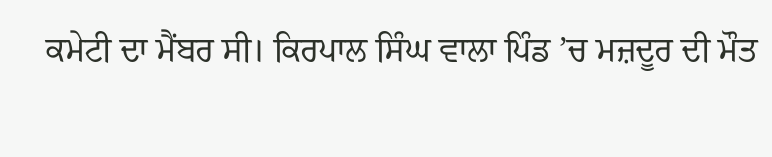ਕਮੇਟੀ ਦਾ ਮੈਂਬਰ ਸੀ। ਕਿਰਪਾਲ ਸਿੰਘ ਵਾਲਾ ਪਿੰਡ ’ਚ ਮਜ਼ਦੂਰ ਦੀ ਮੌਤ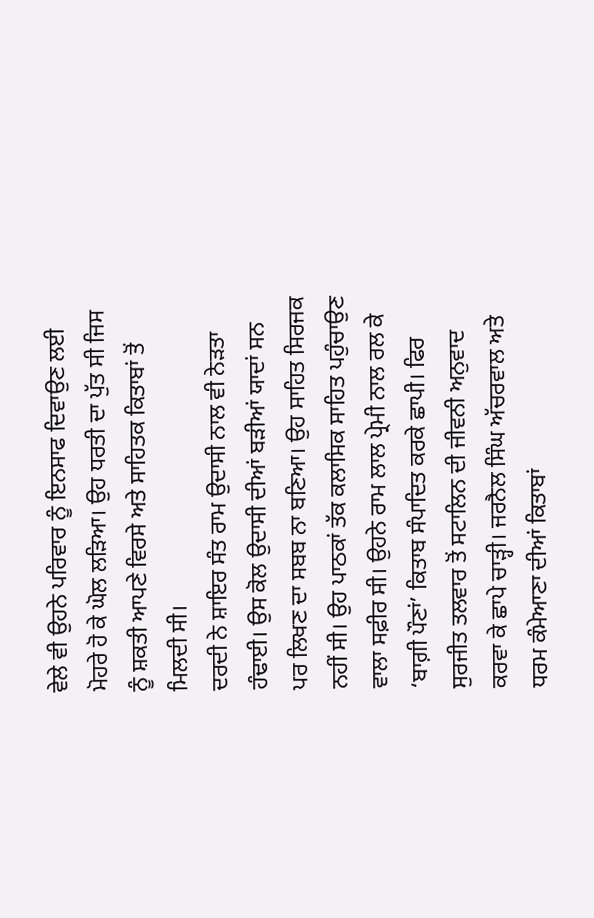ਵੇਲੇ ਵੀ ਉਹਨੇ ਪਰਿਵਾਰ ਨੂੰ ਇਨਸਾਫ ਦਿਵਾਉਣ ਲਈ ਮੋਹਰੇ ਹੋ ਕੇ ਘੋਲ ਲੜਿਆ। ਉਹ ਧਰਤੀ ਦਾ ਪੁੱਤ ਸੀ ਜਿਸ ਨੂੰ ਸ਼ਕਤੀ ਆਪਣੇ ਵਿਰਸੇ ਅਤੇ ਸਾਹਿਤਕ ਕਿਤਾਬਾਂ ਤੋਂ ਮਿਲਦੀ ਸੀ।
ਦਰਦੀ ਨੇ ਸ਼ਾਇਰ ਸੰਤ ਰਾਮ ਉਦਾਸੀ ਨਾਲ ਵੀ ਨੇੜਤਾ ਹੰਢਾਈ। ਉਸ ਕੋਲ ਉਦਾਸੀ ਦੀਆਂ ਬੜੀਆਂ ਯਾਦਾਂ ਸਨ ਪਰ ਲਿਖਣ ਦਾ ਸਬਬ ਨਾ ਬਣਿਆ। ਉਹ ਸਾਹਿਤ ਸਿਰਜਕ ਨਹੀਂ ਸੀ। ਉਹ ਪਾਠਕਾਂ ਤੱਕ ਕਲਾਸਿਕ ਸਾਹਿਤ ਪਹੁੰਚਾਉਣ ਵਾਲਾ ਸਫ਼ੀਰ ਸੀ। ਉਹਨੇ ਰਾਮ ਲਾਲ ਪ੍ਰੇਮੀ ਨਾਲ ਰਲ ਕੇ ‘ਬਾਗ਼ੀ ਪੌਣਾਂ’ ਕਿਤਾਬ ਸੰਪਾਦਿਤ ਕਰਕੇ ਛਾਪੀ। ਫਿਰ ਸੁਰਜੀਤ ਤਲਵਾਰ ਤੋਂ ਸਟਾਲਿਨ ਦੀ ਜੀਵਨੀ ਅਨੁਵਾਦ ਕਰਵਾ ਕੇ ਛਾਪੇ ਚਾੜ੍ਹੀ। ਜਰਨੈਲ ਸਿੰਘ ਅੱਚਰਵਾਲ ਅਤੇ ਧਰਮ ਕੰਮੇਆਣਾ ਦੀਆਂ ਕਿਤਾਬਾਂ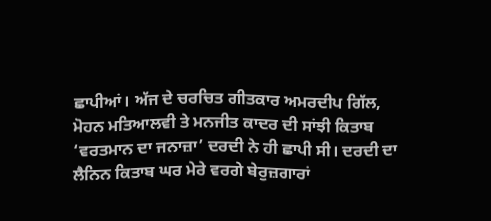ਛਾਪੀਆਂ। ਅੱਜ ਦੇ ਚਰਚਿਤ ਗੀਤਕਾਰ ਅਮਰਦੀਪ ਗਿੱਲ, ਮੋਹਨ ਮਤਿਆਲਵੀ ਤੇ ਮਨਜੀਤ ਕਾਦਰ ਦੀ ਸਾਂਝੀ ਕਿਤਾਬ ‘ਵਰਤਮਾਨ ਦਾ ਜਨਾਜ਼ਾ’ ਦਰਦੀ ਨੇ ਹੀ ਛਾਪੀ ਸੀ। ਦਰਦੀ ਦਾ ਲੈਨਿਨ ਕਿਤਾਬ ਘਰ ਮੇਰੇ ਵਰਗੇ ਬੇਰੁਜ਼ਗਾਰਾਂ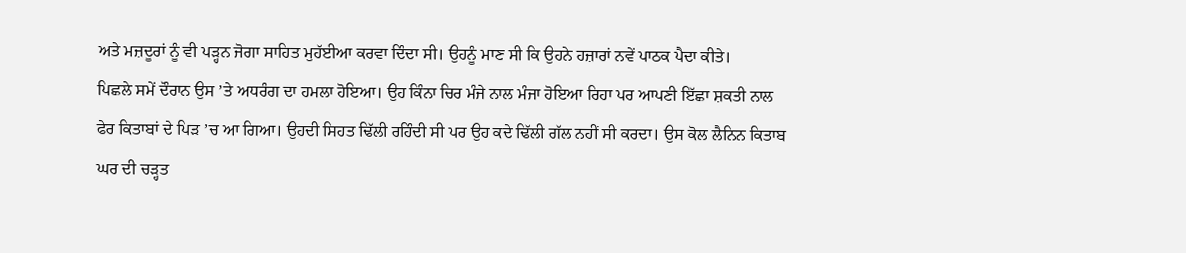ਅਤੇ ਮਜ਼ਦੂਰਾਂ ਨੂੰ ਵੀ ਪੜ੍ਹਨ ਜੋਗਾ ਸਾਹਿਤ ਮੁਹੱਈਆ ਕਰਵਾ ਦਿੰਦਾ ਸੀ। ਉਹਨੂੰ ਮਾਣ ਸੀ ਕਿ ਉਹਨੇ ਹਜ਼ਾਰਾਂ ਨਵੇਂ ਪਾਠਕ ਪੈਦਾ ਕੀਤੇ।
ਪਿਛਲੇ ਸਮੇਂ ਦੌਰਾਨ ਉਸ ’ਤੇ ਅਧਰੰਗ ਦਾ ਹਮਲਾ ਹੋਇਆ। ਉਹ ਕਿੰਨਾ ਚਿਰ ਮੰਜੇ ਨਾਲ ਮੰਜਾ ਹੋਇਆ ਰਿਹਾ ਪਰ ਆਪਣੀ ਇੱਛਾ ਸ਼ਕਤੀ ਨਾਲ ਫੇਰ ਕਿਤਾਬਾਂ ਦੇ ਪਿੜ ’ਚ ਆ ਗਿਆ। ਉਹਦੀ ਸਿਹਤ ਢਿੱਲੀ ਰਹਿੰਦੀ ਸੀ ਪਰ ਉਹ ਕਦੇ ਢਿੱਲੀ ਗੱਲ ਨਹੀਂ ਸੀ ਕਰਦਾ। ਉਸ ਕੋਲ ਲੈਨਿਨ ਕਿਤਾਬ ਘਰ ਦੀ ਚੜ੍ਹਤ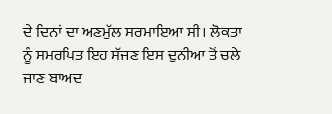ਦੇ ਦਿਨਾਂ ਦਾ ਅਣਮੁੱਲ ਸਰਮਾਇਆ ਸੀ। ਲੋਕਤਾ ਨੂੰ ਸਮਰਪਿਤ ਇਹ ਸੱਜਣ ਇਸ ਦੁਨੀਆ ਤੋਂ ਚਲੇ ਜਾਣ ਬਾਅਦ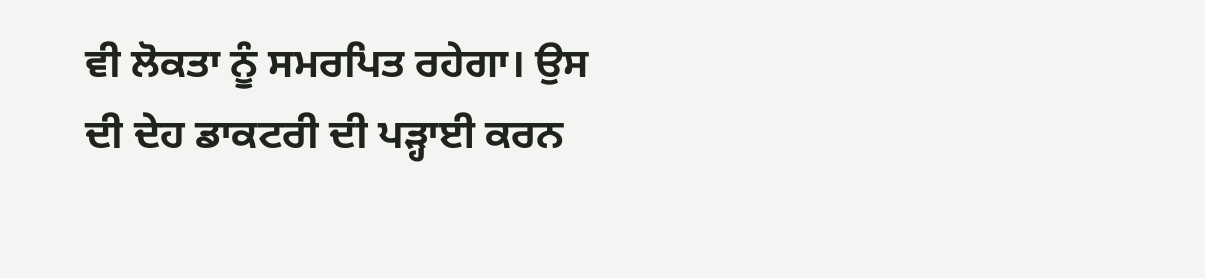ਵੀ ਲੋਕਤਾ ਨੂੰ ਸਮਰਪਿਤ ਰਹੇਗਾ। ਉਸ ਦੀ ਦੇਹ ਡਾਕਟਰੀ ਦੀ ਪੜ੍ਹਾਈ ਕਰਨ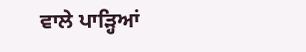ਵਾਲੇ ਪਾੜ੍ਹਿਆਂ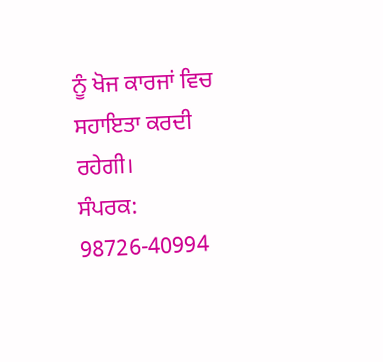ਨੂੰ ਖੋਜ ਕਾਰਜਾਂ ਵਿਚ ਸਹਾਇਤਾ ਕਰਦੀ ਰਹੇਗੀ।
ਸੰਪਰਕ: 98726-40994